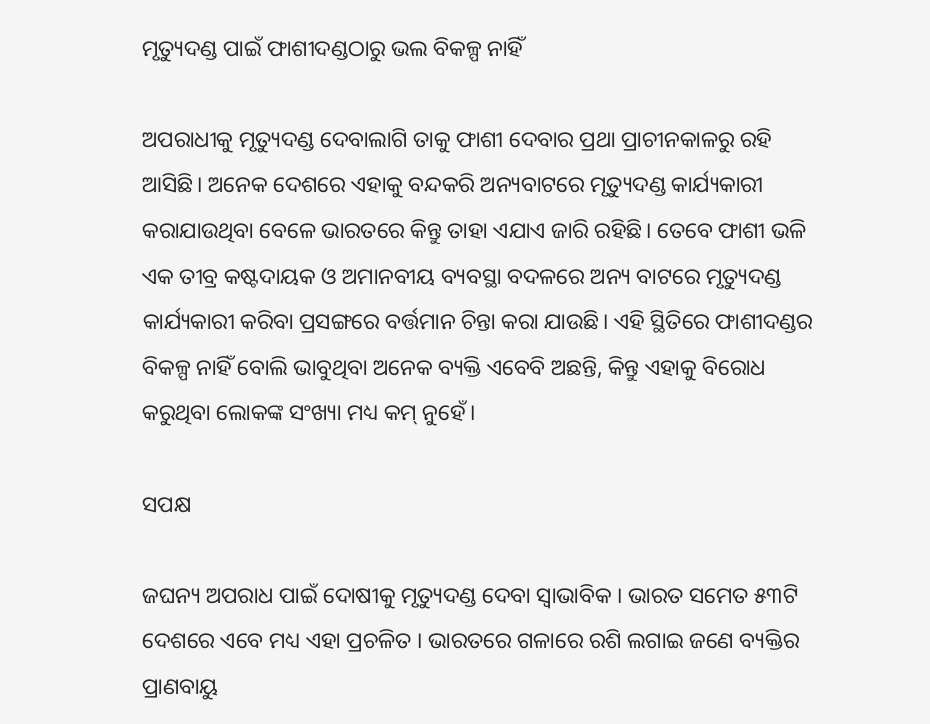ମୃତ୍ୟୁଦଣ୍ଡ ପାଇଁ ଫାଶୀଦଣ୍ଡଠାରୁ ଭଲ ବିକଳ୍ପ ନାହିଁ

ଅପରାଧୀକୁ ମୃତ୍ୟୁଦଣ୍ଡ ଦେବାଲାଗି ତାକୁ ଫାଶୀ ଦେବାର ପ୍ରଥା ପ୍ରାଚୀନକାଳରୁ ରହି ଆସିଛି। ଅନେକ ଦେଶରେ ଏହାକୁ ବନ୍ଦକରି ଅନ୍ୟବାଟରେ ମୃତ୍ୟୁଦଣ୍ଡ କାର୍ଯ୍ୟକାରୀ କରାଯାଉଥିବା ବେଳେ ଭାରତରେ କିନ୍ତୁ ତାହା ଏଯାଏ ଜାରି ରହିଛି। ତେବେ ଫାଶୀ ଭଳି ଏକ ତୀବ୍ର କଷ୍ଟଦାୟକ ଓ ଅମାନବୀୟ ବ୍ୟବସ୍ଥା ବଦଳରେ ଅନ୍ୟ ବାଟରେ ମୃତ୍ୟୁଦଣ୍ଡ କାର୍ଯ୍ୟକାରୀ କରିବା ପ୍ରସଙ୍ଗରେ ବର୍ତ୍ତମାନ ଚିନ୍ତା କରା ଯାଉଛି। ଏହି ସ୍ଥିତିରେ ଫାଶୀଦଣ୍ଡର ବିକଳ୍ପ ନାହିଁ ବୋଲି ଭାବୁଥିବା ଅନେକ ବ୍ୟକ୍ତି ଏବେବି ଅଛନ୍ତି, କିନ୍ତୁ ଏହାକୁ ବିରୋଧ କରୁଥିବା ଲୋକଙ୍କ ସଂଖ୍ୟା ମଧ୍ୟ କମ୍‌ ନୁହେଁ।

ସପକ୍ଷ

ଜଘନ୍ୟ ଅପରାଧ ପାଇଁ ଦୋଷୀକୁ ମୃତ୍ୟୁଦଣ୍ଡ ଦେବା ସ୍ୱାଭାବିକ । ଭାରତ ସମେତ ୫୩ଟି ଦେଶରେ ଏବେ ମଧ୍ୟ ଏହା ପ୍ରଚଳିତ । ଭାରତରେ ଗଳାରେ ରଶି ଲଗାଇ ଜଣେ ବ୍ୟକ୍ତିର ପ୍ରାଣବାୟୁ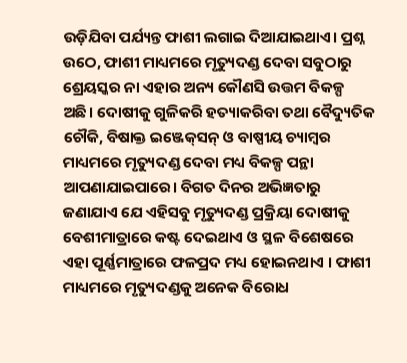ଉଡ଼ିଯିବା ପର୍ଯ୍ୟନ୍ତ ଫାଶୀ ଲଗାଇ ଦିଆଯାଇଥାଏ। ପ୍ରଶ୍ନ ଉଠେ, ଫାଶୀ ମାଧ୍ୟମରେ ମୃତ୍ୟୁଦଣ୍ଡ ଦେବା ସବୁଠାରୁ ଶ୍ରେୟସ୍କର ନା ଏହାର ଅନ୍ୟ କୌଣସି ଉତ୍ତମ ବିକଳ୍ପ ଅଛି। ଦୋଷୀକୁ ଗୁଳିକରି ହତ୍ୟାକରିବା ତଥା ବୈଦ୍ୟୁତିକ ଚୌକି, ବିଷାକ୍ତ ଇଞ୍ଜେକ୍‍ସନ୍‍ ଓ ବାଷ୍ପୀୟ ଚ୍ୟାମ୍ୱର ମାଧ୍ୟମରେ ମୃତ୍ୟୁଦଣ୍ଡ ଦେବା ମଧ୍ୟ ବିକଳ୍ପ ପନ୍ଥା ଆପଣାଯାଇପାରେ। ବିଗତ ଦିନର ଅଭିଜ୍ଞତାରୁ ଜଣାଯାଏ ଯେ ଏହିସବୁ ମୃତ୍ୟୁଦଣ୍ଡ ପ୍ରକ୍ରିୟା ଦୋଷୀକୁ ବେଶୀମାତ୍ରାରେ କଷ୍ଟ ଦେଇଥାଏ ଓ ସ୍ଥଳ ବିଶେଷରେ ଏହା ପୂର୍ଣ୍ଣମାତ୍ରାରେ ଫଳପ୍ରଦ ମଧ୍ୟ ହୋଇନଥାଏ । ଫାଶୀ ମାଧ୍ୟମରେ ମୃତ୍ୟୁଦଣ୍ଡକୁ ଅନେକ ବିରୋଧ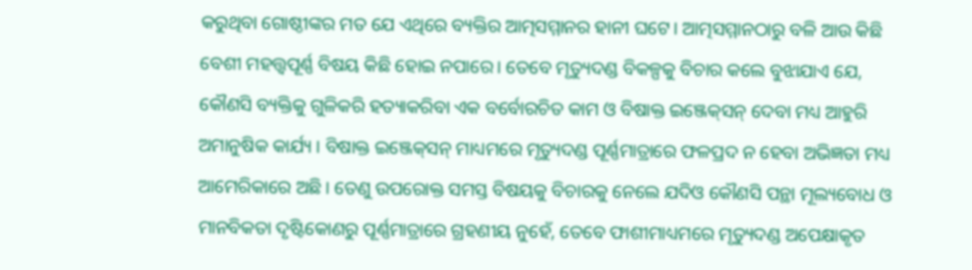କରୁଥିବା ଗୋଷ୍ଠୀଙ୍କର ମତ ଯେ ଏଥିରେ ବ୍ୟକ୍ତିର ଆତ୍ମସମ୍ମାନର ହାନୀ ଘଟେ। ଆତ୍ମସମ୍ମାନଠାରୁ ବଳି ଆଉ କିଛି ବେଶୀ ମହତ୍ତ୍ୱପୂର୍ଣ୍ଣ ବିଷୟ କିଛି ହୋଇ ନପାରେ। ତେବେ ମୃତ୍ୟୁଦଣ୍ଡ ବିକଳ୍ପକୁ ବିଚାର କଲେ ବୁଝାଯାଏ ଯେ, କୌଣସି ବ୍ୟକ୍ତିକୁ ଗୁଳିକରି ହତ୍ୟାକରିବା ଏକ ବର୍ବୋରଚିତ କାମ ଓ ବିଷାକ୍ତ ଇଞ୍ଜେକ୍‍ସନ୍‍ ଦେବା ମଧ୍ୟ ଆହୁରି ଅମାନୁଷିକ କାର୍ଯ୍ୟ । ବିଷାକ୍ତ ଇଞ୍ଜେକ୍‍ସନ୍‍ ମାଧ୍ୟମରେ ମୃତ୍ୟୁଦଣ୍ଡ ପୂର୍ଣ୍ଣମାତ୍ରାରେ ଫଳପ୍ରଦ ନ ହେବା ଅଭିଜ୍ଞତା ମଧ୍ୟ ଆମେରିକାରେ ଅଛି। ତେଣୁ ଉପରୋକ୍ତ ସମସ୍ତ ବିଷୟକୁ ବିଚାରକୁ ନେଲେ ଯଦିଓ କୌଣସି ପନ୍ଥା ମୂଲ୍ୟବୋଧ ଓ ମାନବିକତା ଦୃଷ୍ଟିକୋଣରୁ ପୂର୍ଣ୍ଣମାତ୍ରାରେ ଗ୍ରହଣୀୟ ନୁହେଁ, ତେବେ ଫାଶୀମାଧ୍ୟମରେ ମୃତ୍ୟୁଦଣ୍ଡ ଅପେକ୍ଷାକୃତ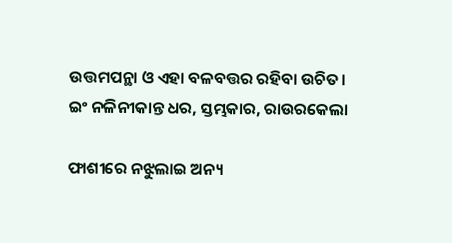ଉତ୍ତମପନ୍ଥା ଓ ଏହା ବଳବତ୍ତର ରହିବା ଉଚିତ।
ଇଂ ନଳିନୀକାନ୍ତ ଧର, ସ୍ତମ୍ଭକାର, ରାଉରକେଲା

ଫାଶୀରେ ନଝୁଲାଇ ଅନ୍ୟ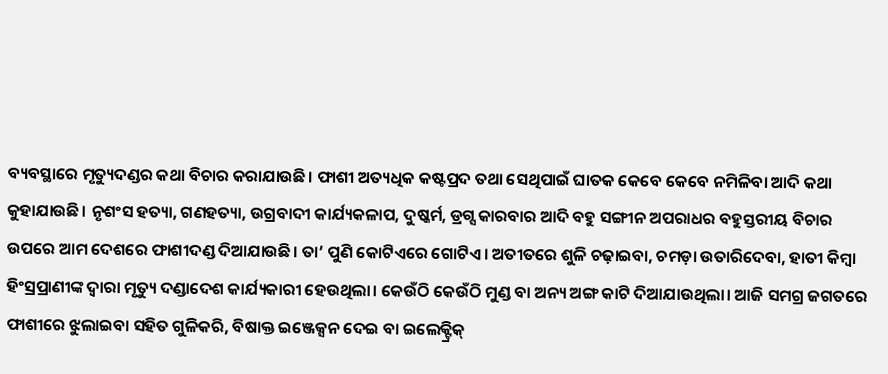ବ୍ୟବସ୍ଥାରେ ମୃତ୍ୟୁଦଣ୍ଡର କଥା ବିଚାର କରାଯାଉଛି। ଫାଶୀ ଅତ୍ୟଧିକ କଷ୍ଟପ୍ରଦ ତଥା ସେଥିପାଇଁ ଘାତକ କେବେ କେବେ ନମିଳିବା ଆଦି କଥା କୁହାଯାଉଛି। ନୃଶଂସ ହତ୍ୟା, ଗଣହତ୍ୟା, ଉଗ୍ରବାଦୀ କାର୍ଯ୍ୟକଳାପ, ଦୁଷ୍କର୍ମ, ଡ୍ରଗ୍ସ କାରବାର ଆଦି ବହୁ ସଙ୍ଗୀନ ଅପରାଧର ବହୁସ୍ତରୀୟ ବିଚାର ଉପରେ ଆମ ଦେଶରେ ଫାଶୀଦଣ୍ଡ ଦିଆଯାଉଛି। ତା’ ପୁଣି କୋଟିଏରେ ଗୋଟିଏ। ଅତୀତରେ ଶୁଳି ଚଢ଼ାଇବା, ଚମଡ଼ା ଉତାରିଦେବା, ହାତୀ କିମ୍ବା ହିଂସ୍ରପ୍ରାଣୀଙ୍କ ଦ୍ବାରା ମୃତ୍ୟୁ ଦଣ୍ଡାଦେଶ କାର୍ଯ୍ୟକାରୀ ହେଉଥିଲା। କେଉଁଠି କେଉଁଠି ମୁଣ୍ଡ ବା ଅନ୍ୟ ଅଙ୍ଗ କାଟି ଦିଆଯାଉଥିଲା। ଆଜି ସମଗ୍ର ଜଗତରେ ଫାଶୀରେ ଝୁଲାଇବା ସହିତ ଗୁଳିକରି, ବିଷାକ୍ତ ଇଞ୍ଜେକ୍ସନ ଦେଇ ବା ଇଲେକ୍ଟ୍ରିକ୍‌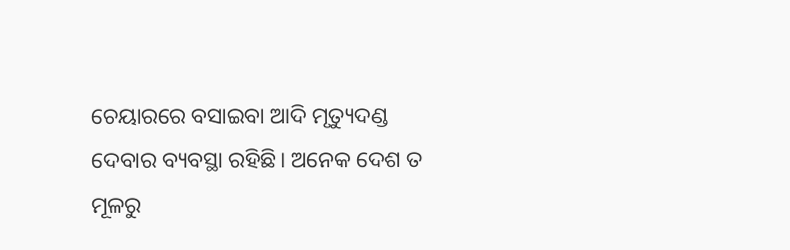ଚେୟାରରେ ବସାଇବା ଆଦି ମୃତ୍ୟୁଦଣ୍ଡ ଦେବାର ବ୍ୟବସ୍ଥା ରହିଛି। ଅନେକ ଦେଶ ତ ମୂଳରୁ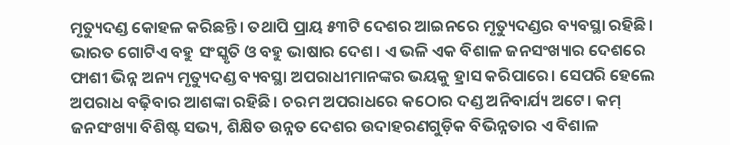ମୃତ୍ୟୁଦଣ୍ଡ କୋହଳ କରିଛନ୍ତି। ତଥାପି ପ୍ରାୟ ୫୩ଟି ଦେଶର ଆଇନରେ ମୃତ୍ୟୁଦଣ୍ଡର ବ୍ୟବସ୍ଥା ରହିଛି। ଭାରତ ଗୋଟିଏ ବହୁ ସଂସ୍କୃତି ଓ ବହୁ ଭାଷାର ଦେଶ। ଏ ଭଳି ଏକ ବିଶାଳ ଜନସଂଖ୍ୟାର ଦେଶରେ ଫାଶୀ ଭିନ୍ନ ଅନ୍ୟ ମୃତ୍ୟୁଦଣ୍ଡ ବ୍ୟବସ୍ଥା ଅପରାଧୀମାନଙ୍କର ଭୟକୁ ହ୍ରାସ କରିପାରେ। ସେପରି ହେଲେ ଅପରାଧ ବଢ଼ିବାର ଆଶଙ୍କା ରହିଛି। ଚରମ ଅପରାଧରେ କଠୋର ଦଣ୍ଡ ଅନିବାର୍ଯ୍ୟ ଅଟେ। କମ୍‌ ଜନସଂଖ୍ୟା ବିଶିଷ୍ଟ ସଭ୍ୟ, ଶିକ୍ଷିତ ଉନ୍ନତ ଦେଶର ଉଦାହରଣଗୁଡ଼ିକ ବିଭିନ୍ନତାର ଏ ବିଶାଳ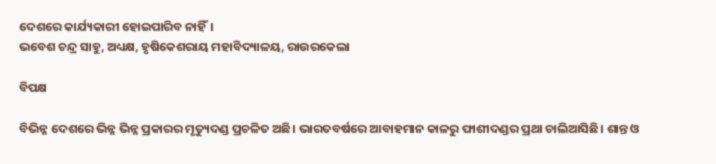ଦେଶରେ କାର୍ଯ୍ୟକାରୀ ହୋଇପାରିବ ନାହିଁ।
ଭବେଶ ଚନ୍ଦ୍ର ସାହୁ, ଅଧ୍ୟକ୍ଷ, ହୃଷିକେଶରାୟ ମହାବିଦ୍ୟାଳୟ, ରାଉରକେଲା

ବିପକ୍ଷ

ବିଭିନ୍ନ ଦେଶରେ ଭିନ୍ନ ଭିନ୍ନ ପ୍ରକାରର ମୃତ୍ୟୁଦଣ୍ଡ ପ୍ରଚଳିତ ଅଛି। ଭାରତବର୍ଷରେ ଆବାହମାନ କାଳରୁ ଫାଶୀଦଣ୍ଡର ପ୍ରଥା ଚାଲିଆସିଛି। ଶାନ୍ତ ଓ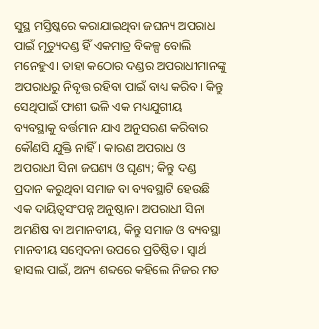ସୁସ୍ଥ ମସ୍ତିଷ୍କରେ କରାଯାଇଥିବା ଜଘନ୍ୟ ଅପରାଧ ପାଇଁ ମୃତ୍ୟୁଦଣ୍ଡ ହିଁ ଏକମାତ୍ର ବିକଳ୍ପ ବୋଲି ମନେହୁଏ। ତାହା କଠୋର ଦଣ୍ଡର ଅପରାଧୀମାନଙ୍କୁ ଅପରାଧରୁ ନିବୃତ୍ତ ରହିବା ପାଇଁ ବାଧ୍ୟ କରିବ। କିନ୍ତୁ ସେଥିପାଇଁ ଫାଶୀ ଭଳି ଏକ ମଧ୍ୟଯୁଗୀୟ ବ୍ୟବସ୍ଥାକୁ ବର୍ତ୍ତମାନ ଯାଏ ଅନୁସରଣ କରିବାର କୌଣସି ଯୁକ୍ତି ନାହିଁ। କାରଣ ଅପରାଧ ଓ ଅପରାଧୀ ସିନା ଜଘଣ୍ୟ ଓ ଘୃଣ୍ୟ; କିନ୍ତୁ ଦଣ୍ଡ ପ୍ରଦାନ କରୁଥିବା ସମାଜ ବା ବ୍ୟବସ୍ଥାଟି ହେଉଛି ଏକ ଦାୟିତ୍ବସଂପନ୍ନ ଅନୁଷ୍ଠାନ। ଅପରାଧୀ ସିନା ଅମଣିଷ ବା ଅମାନବୀୟ, କିନ୍ତୁ ସମାଜ ଓ ବ୍ୟବସ୍ଥା ମାନବୀୟ ସମ୍ବେଦନା ଉପରେ ପ୍ରତିଷ୍ଠିତ। ସ୍ବାର୍ଥ ହାସଲ ପାଇଁ, ଅନ୍ୟ ଶବ୍ଦରେ କହିଲେ ନିଜର ମତ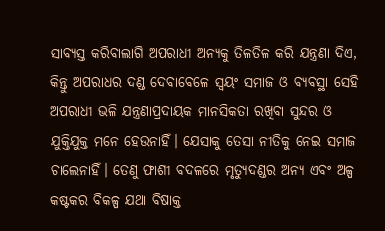ସାବ୍ୟସ୍ତ କରିବାଲାଗି ଅପରାଧୀ ଅନ୍ୟକୁ ତିଳତିଳ କରି ଯନ୍ତ୍ରଣା ଦିଏ, କିନ୍ତୁ ଅପରାଧର ଦଣ୍ଡ ଦେବାବେଳେ ସ୍ବୟଂ ସମାଜ ଓ ବ୍ୟବସ୍ଥା ସେହି ଅପରାଧୀ ଭଳି ଯନ୍ତ୍ରଣାପ୍ରଦାୟକ ମାନସିକତା ରଖିବା ସୁନ୍ଦର ଓ ଯୁକ୍ତିଯୁକ୍ତ ମନେ ହେଉନାହିଁ। ଯେସାକୁ ତେସା ନୀତିକୁ ନେଇ ସମାଜ ଚାଲେନାହିଁ। ତେଣୁ ଫାଶୀ ବଦଳରେ ମୃତ୍ୟୁଦଣ୍ଡର ଅନ୍ୟ ଏବଂ ଅଳ୍ପ କଷ୍ଟକର ବିକଳ୍ପ ଯଥା ବିଷାକ୍ତ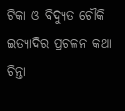ଟିକା ଓ ବିଦ୍ୟୁତ ଚୌକି ଇତ୍ୟାଦିର ପ୍ରଚଳନ କଥା ଚିନ୍ତା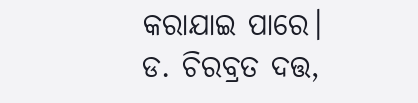କରାଯାଇ ପାରେ।
ଡ. ଚିରବ୍ରତ ଦତ୍ତ,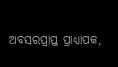ଅବସରପ୍ରାପ୍ତ ପ୍ରାଧ୍ୟାପକ,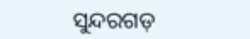ସୁନ୍ଦରଗଡ଼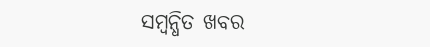ସମ୍ବନ୍ଧିତ ଖବର